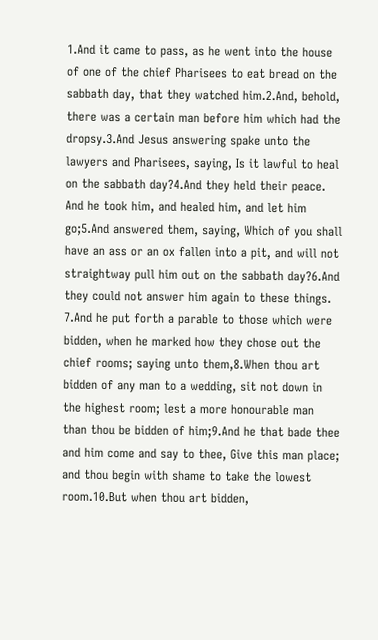1.And it came to pass, as he went into the house of one of the chief Pharisees to eat bread on the sabbath day, that they watched him.2.And, behold, there was a certain man before him which had the dropsy.3.And Jesus answering spake unto the lawyers and Pharisees, saying, Is it lawful to heal on the sabbath day?4.And they held their peace. And he took him, and healed him, and let him go;5.And answered them, saying, Which of you shall have an ass or an ox fallen into a pit, and will not straightway pull him out on the sabbath day?6.And they could not answer him again to these things.
7.And he put forth a parable to those which were bidden, when he marked how they chose out the chief rooms; saying unto them,8.When thou art bidden of any man to a wedding, sit not down in the highest room; lest a more honourable man than thou be bidden of him;9.And he that bade thee and him come and say to thee, Give this man place; and thou begin with shame to take the lowest room.10.But when thou art bidden,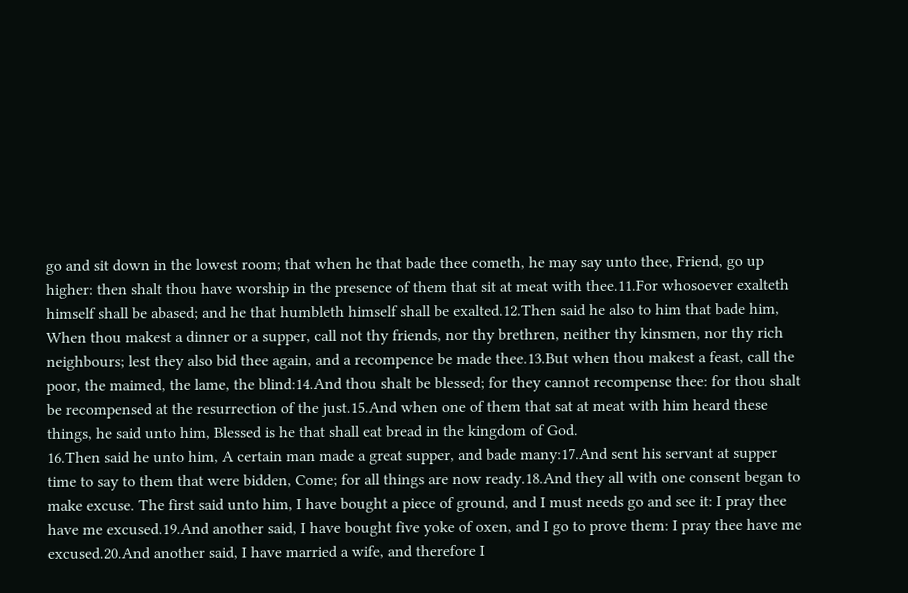go and sit down in the lowest room; that when he that bade thee cometh, he may say unto thee, Friend, go up higher: then shalt thou have worship in the presence of them that sit at meat with thee.11.For whosoever exalteth himself shall be abased; and he that humbleth himself shall be exalted.12.Then said he also to him that bade him, When thou makest a dinner or a supper, call not thy friends, nor thy brethren, neither thy kinsmen, nor thy rich neighbours; lest they also bid thee again, and a recompence be made thee.13.But when thou makest a feast, call the poor, the maimed, the lame, the blind:14.And thou shalt be blessed; for they cannot recompense thee: for thou shalt be recompensed at the resurrection of the just.15.And when one of them that sat at meat with him heard these things, he said unto him, Blessed is he that shall eat bread in the kingdom of God.
16.Then said he unto him, A certain man made a great supper, and bade many:17.And sent his servant at supper time to say to them that were bidden, Come; for all things are now ready.18.And they all with one consent began to make excuse. The first said unto him, I have bought a piece of ground, and I must needs go and see it: I pray thee have me excused.19.And another said, I have bought five yoke of oxen, and I go to prove them: I pray thee have me excused.20.And another said, I have married a wife, and therefore I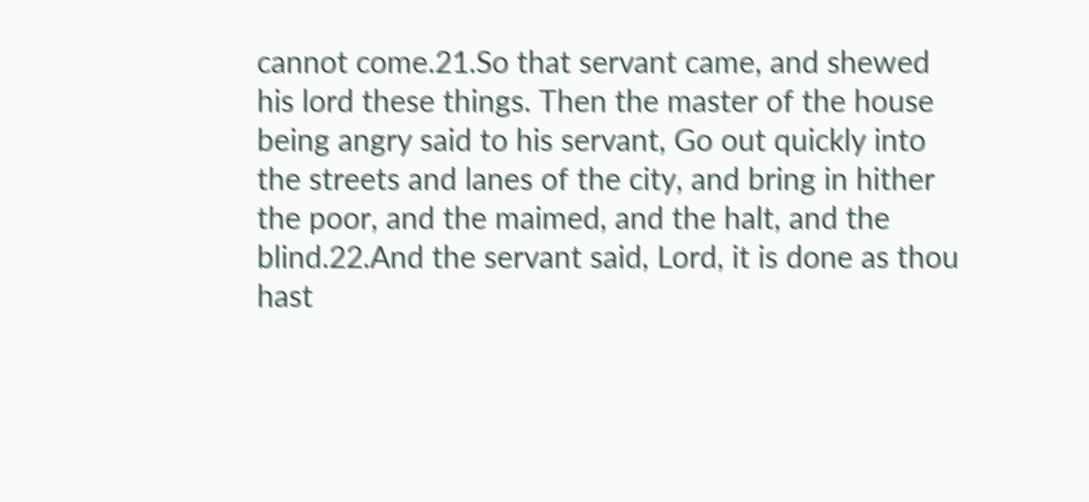cannot come.21.So that servant came, and shewed his lord these things. Then the master of the house being angry said to his servant, Go out quickly into the streets and lanes of the city, and bring in hither the poor, and the maimed, and the halt, and the blind.22.And the servant said, Lord, it is done as thou hast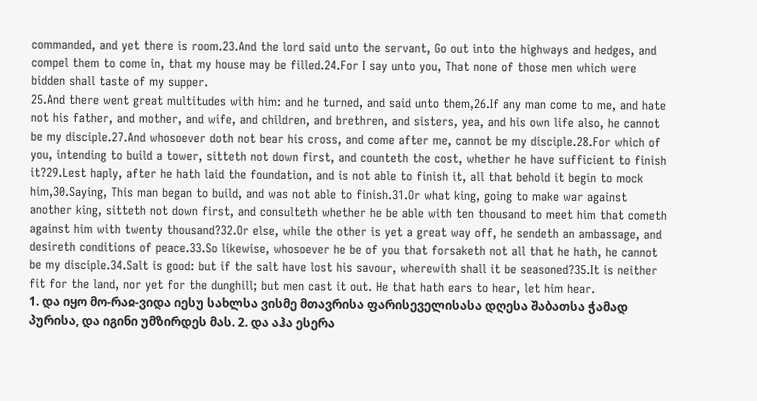commanded, and yet there is room.23.And the lord said unto the servant, Go out into the highways and hedges, and compel them to come in, that my house may be filled.24.For I say unto you, That none of those men which were bidden shall taste of my supper.
25.And there went great multitudes with him: and he turned, and said unto them,26.If any man come to me, and hate not his father, and mother, and wife, and children, and brethren, and sisters, yea, and his own life also, he cannot be my disciple.27.And whosoever doth not bear his cross, and come after me, cannot be my disciple.28.For which of you, intending to build a tower, sitteth not down first, and counteth the cost, whether he have sufficient to finish it?29.Lest haply, after he hath laid the foundation, and is not able to finish it, all that behold it begin to mock him,30.Saying, This man began to build, and was not able to finish.31.Or what king, going to make war against another king, sitteth not down first, and consulteth whether he be able with ten thousand to meet him that cometh against him with twenty thousand?32.Or else, while the other is yet a great way off, he sendeth an ambassage, and desireth conditions of peace.33.So likewise, whosoever he be of you that forsaketh not all that he hath, he cannot be my disciple.34.Salt is good: but if the salt have lost his savour, wherewith shall it be seasoned?35.It is neither fit for the land, nor yet for the dunghill; but men cast it out. He that hath ears to hear, let him hear.
1. და იყო მო-რაჲ-ვიდა იესუ სახლსა ვისმე მთავრისა ფარისეველისასა დღესა შაბათსა ჭამად პურისა, და იგინი უმზირდეს მას. 2. და აჰა ესერა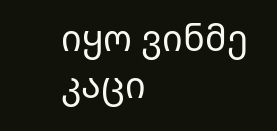იყო ვინმე კაცი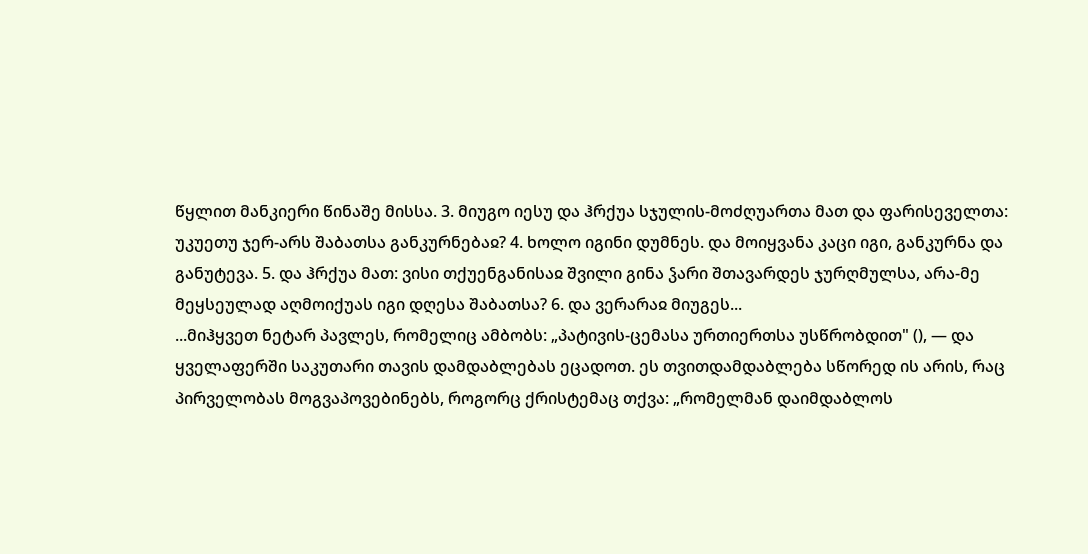წყლით მანკიერი წინაშე მისსა. 3. მიუგო იესუ და ჰრქუა სჯულის-მოძღუართა მათ და ფარისეველთა: უკუეთუ ჯერ-არს შაბათსა განკურნებაჲ? 4. ხოლო იგინი დუმნეს. და მოიყვანა კაცი იგი, განკურნა და განუტევა. 5. და ჰრქუა მათ: ვისი თქუენგანისაჲ შვილი გინა ჴარი შთავარდეს ჯურღმულსა, არა-მე მეყსეულად აღმოიქუას იგი დღესა შაბათსა? 6. და ვერარაჲ მიუგეს...
...მიჰყვეთ ნეტარ პავლეს, რომელიც ამბობს: „პატივის-ცემასა ურთიერთსა უსწრობდით" (), — და ყველაფერში საკუთარი თავის დამდაბლებას ეცადოთ. ეს თვითდამდაბლება სწორედ ის არის, რაც პირველობას მოგვაპოვებინებს, როგორც ქრისტემაც თქვა: „რომელმან დაიმდაბლოს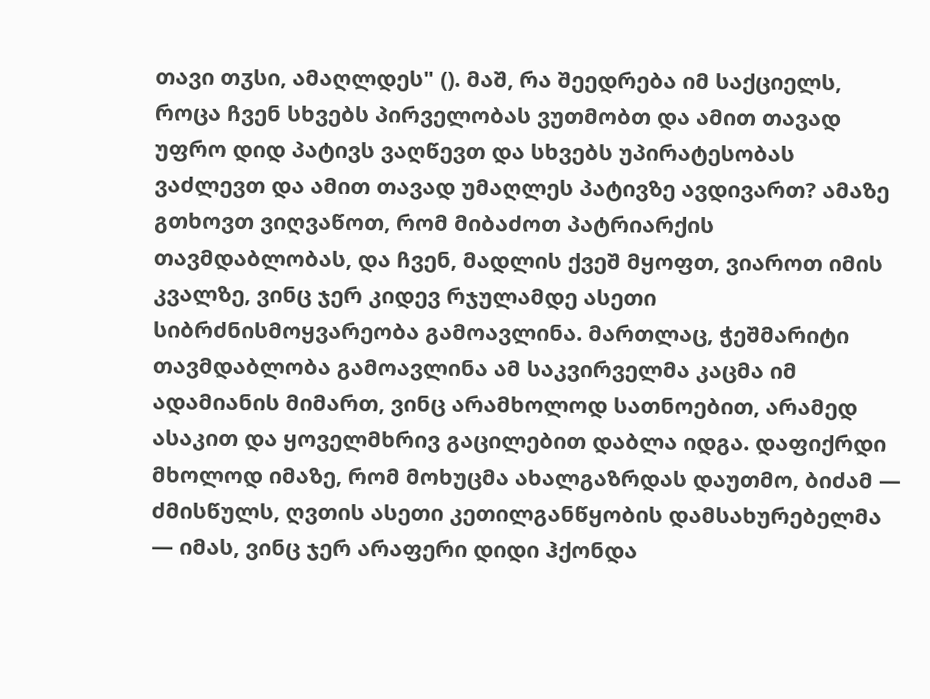თავი თჳსი, ამაღლდეს" (). მაშ, რა შეედრება იმ საქციელს, როცა ჩვენ სხვებს პირველობას ვუთმობთ და ამით თავად უფრო დიდ პატივს ვაღწევთ და სხვებს უპირატესობას ვაძლევთ და ამით თავად უმაღლეს პატივზე ავდივართ? ამაზე გთხოვთ ვიღვაწოთ, რომ მიბაძოთ პატრიარქის თავმდაბლობას, და ჩვენ, მადლის ქვეშ მყოფთ, ვიაროთ იმის კვალზე, ვინც ჯერ კიდევ რჯულამდე ასეთი სიბრძნისმოყვარეობა გამოავლინა. მართლაც, ჭეშმარიტი თავმდაბლობა გამოავლინა ამ საკვირველმა კაცმა იმ ადამიანის მიმართ, ვინც არამხოლოდ სათნოებით, არამედ ასაკით და ყოველმხრივ გაცილებით დაბლა იდგა. დაფიქრდი მხოლოდ იმაზე, რომ მოხუცმა ახალგაზრდას დაუთმო, ბიძამ — ძმისწულს, ღვთის ასეთი კეთილგანწყობის დამსახურებელმა — იმას, ვინც ჯერ არაფერი დიდი ჰქონდა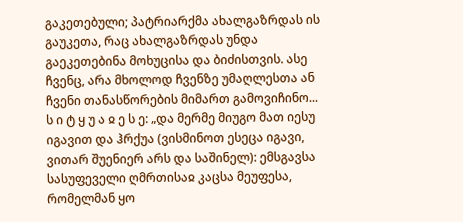გაკეთებული; პატრიარქმა ახალგაზრდას ის გაუკეთა, რაც ახალგაზრდას უნდა გაეკეთებინა მოხუცისა და ბიძისთვის. ასე ჩვენც, არა მხოლოდ ჩვენზე უმაღლესთა ან ჩვენი თანასწორების მიმართ გამოვიჩინო...
ს ი ტ ყ უ ა ჲ ე ს ე: „და მერმე მიუგო მათ იესუ იგავით და ჰრქუა (ვისმინოთ ესეცა იგავი, ვითარ შუენიერ არს და საშინელ): ემსგავსა სასუფეველი ღმრთისაჲ კაცსა მეუფესა, რომელმან ყო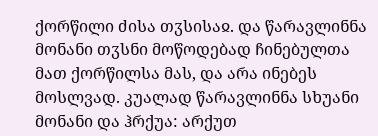ქორწილი ძისა თჳსისაჲ. და წარავლინნა მონანი თჳსნი მოწოდებად ჩინებულთა მათ ქორწილსა მას, და არა ინებეს მოსლვად. კუალად წარავლინნა სხუანი მონანი და ჰრქუა: არქუთ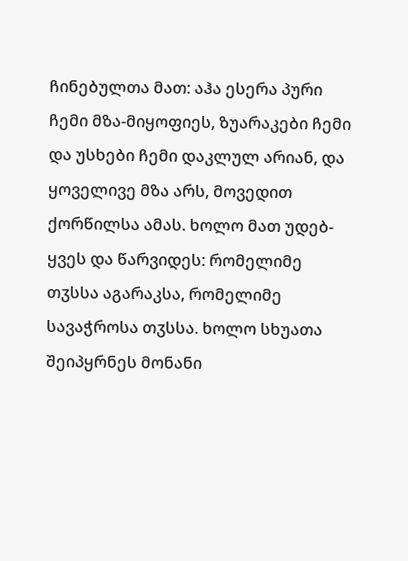ჩინებულთა მათ: აჰა ესერა პური ჩემი მზა-მიყოფიეს, ზუარაკები ჩემი და უსხები ჩემი დაკლულ არიან, და ყოველივე მზა არს, მოვედით ქორწილსა ამას. ხოლო მათ უდებ-ყვეს და წარვიდეს: რომელიმე თჳსსა აგარაკსა, რომელიმე სავაჭროსა თჳსსა. ხოლო სხუათა შეიპყრნეს მონანი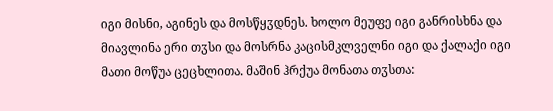იგი მისნი, აგინეს და მოსწყჳდნეს. ხოლო მეუფე იგი განრისხნა და მიავლინა ერი თჳსი და მოსრნა კაცისმკლველნი იგი და ქალაქი იგი მათი მოწუა ცეცხლითა. მაშინ ჰრქუა მონათა თჳსთა: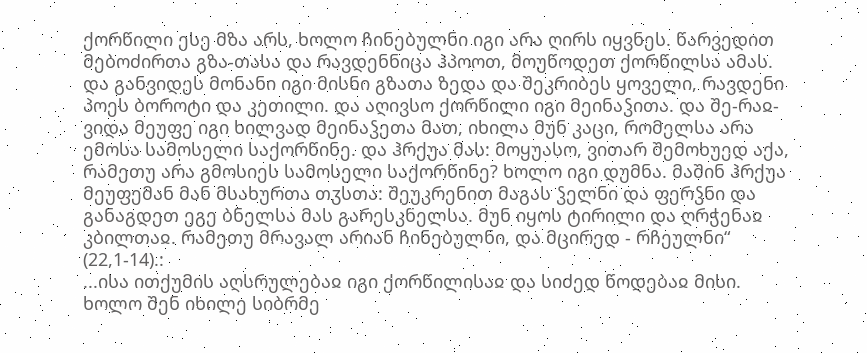ქორწილი ესე მზა არს, ხოლო ჩინებულნი იგი არა ღირს იყვნეს. წარვედით მებოძირთა გზა-თასა და რავდენნიცა ჰპოოთ, მოუწოდეთ ქორწილსა ამას. და განვიდეს მონანი იგი მისნი გზათა ზედა და შეკრიბეს ყოველი, რავდენი პოეს ბოროტი და კეთილი. და აღივსო ქორწილი იგი მეინაჴითა. და შე-რაჲ-ვიდა მეუფე იგი ხილვად მეინაჴეთა მათ, იხილა მუნ კაცი, რომელსა არა ემოსა სამოსელი საქორწინე. და ჰრქუა მას: მოყუასო, ვითარ შემოხუედ აქა, რამეთუ არა გმოსიეს სამოსელი საქორწინე? ხოლო იგი დუმნა. მაშინ ჰრქუა მეუფემან მან მსახურთა თჳსთა: შეუკრენით მაგას ჴელნი და ფერჴნი და განაგდეთ ეგე ბნელსა მას გარესკნელსა. მუნ იყოს ტირილი და ღრჭენაჲ კბილთაჲ. რამეთუ მრავალ არიან ჩინებულნი, და მცირედ - რჩეულნი“ (22,1-14).:
...ისა ითქუმის აღსრულებაჲ იგი ქორწილისაჲ და სიძედ წოდებაჲ მისი.
ხოლო შენ იხილე სიბრმე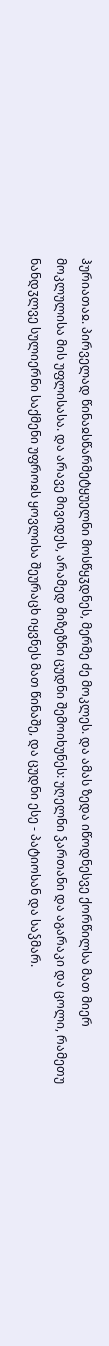ჰურიათაჲ. პირველად წინაჲსწარმეტყუელნი მოსწყჳდნეს, მერმე ძე მოკლეს. და ამას ზედა იწოდნესვე ქორწილსა მათ მიერ მოკლულისა მის უფლისასა. და არავე მივიდეს, არამედ მიზეზნი ცუდნი შემოიხუნეს: უღელნი ჴართანი და აგარაკი და ცოლი, რამეთუ ნანდჳლვე სულიერნი საქმენი უფროჲს ყოვლისა შეურაცხ იყვნეს მათ წინაშე, და ცუდნი ესე - პატიოსან და საჴმარ.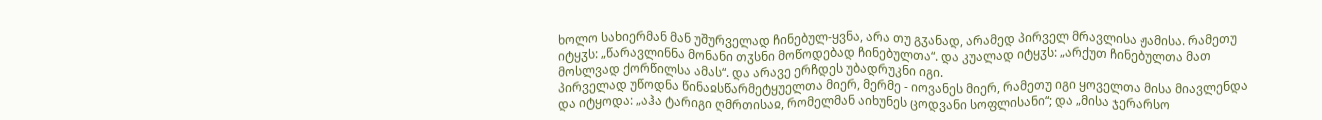ხოლო სახიერმან მან უშურველად ჩინებულ-ყვნა, არა თუ გჳანად, არამედ პირველ მრავლისა ჟამისა. რამეთუ იტყჳს: „წარავლინნა მონანი თჳსნი მოწოდებად ჩინებულთა“. და კუალად იტყჳს: „არქუთ ჩინებულთა მათ მოსლვად ქორწილსა ამას“. და არავე ერჩდეს უბადრუკნი იგი.
პირველად უწოდნა წინაჲსწარმეტყუელთა მიერ, მერმე - იოვანეს მიერ, რამეთუ იგი ყოველთა მისა მიავლენდა და იტყოდა: „აჰა ტარიგი ღმრთისაჲ, რომელმან აიხუნეს ცოდვანი სოფლისანი“; და „მისა ჯერარსო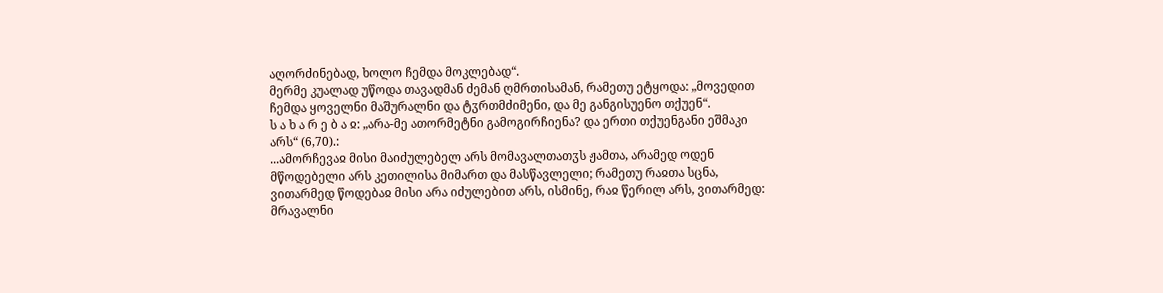აღორძინებად, ხოლო ჩემდა მოკლებად“.
მერმე კუალად უწოდა თავადმან ძემან ღმრთისამან, რამეთუ ეტყოდა: „მოვედით ჩემდა ყოველნი მაშურალნი და ტჳრთმძიმენი, და მე განგისუენო თქუენ“.
ს ა ხ ა რ ე ბ ა ჲ: „არა-მე ათორმეტნი გამოგირჩიენა? და ერთი თქუენგანი ეშმაკი არს“ (6,70).:
...ამორჩევაჲ მისი მაიძულებელ არს მომავალთათჳს ჟამთა, არამედ ოდენ მწოდებელი არს კეთილისა მიმართ და მასწავლელი; რამეთუ რაჲთა სცნა, ვითარმედ წოდებაჲ მისი არა იძულებით არს, ისმინე, რაჲ წერილ არს, ვითარმედ: მრავალნი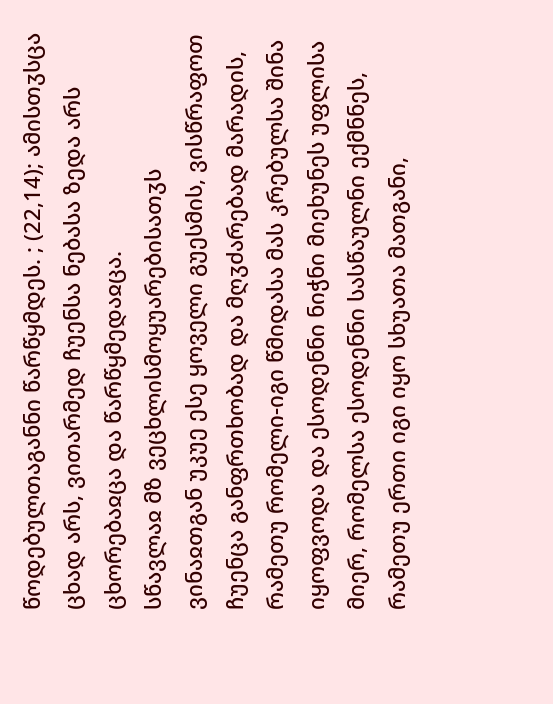წოდებულთაგანნი წარწყმდეს. ; (22,14); ამისთჳსცა ცხად არს, ვითარმედ ჩუენსა ნებასა ზედა არს ცხორებაჲცა და წარწყმედაჲცა.
სწავლაჲ მზ ვეცხლისმოყუარებისათჳს
ვინაჲთგან უკუე ესე ყოველი გუესმის, ვისწრაფოთ ჩუენცა განფრთხობად და მღჳძარებად მარადის, რამეთუ რომელი-იგი წმიდასა მას კრებულსა შინა იყოფვოდა და ესოდენნი ნიჭნი მიეხუნეს უფლისა მიერ, რომელსა ესოდენნი სასწაულნი ექმნნეს, რამეთუ ერთი იგი იყო სხუათა მათგანი,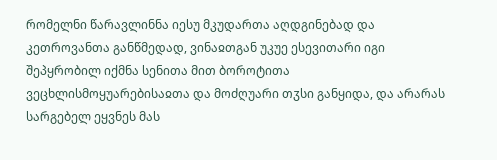რომელნი წარავლინნა იესუ მკუდართა აღდგინებად და კეთროვანთა განწმედად, ვინაჲთგან უკუე ესევითარი იგი შეპყრობილ იქმნა სენითა მით ბოროტითა ვეცხლისმოყუარებისაჲთა და მოძღუარი თჳსი განყიდა, და არარას სარგებელ ეყვნეს მას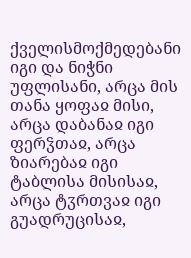ქველისმოქმედებანი იგი და ნიჭნი უფლისანი, არცა მის თანა ყოფაჲ მისი, არცა დაბანაჲ იგი ფერჴთაჲ, არცა ზიარებაჲ იგი ტაბლისა მისისაჲ, არცა ტჳრთვაჲ იგი გუადრუცისაჲ,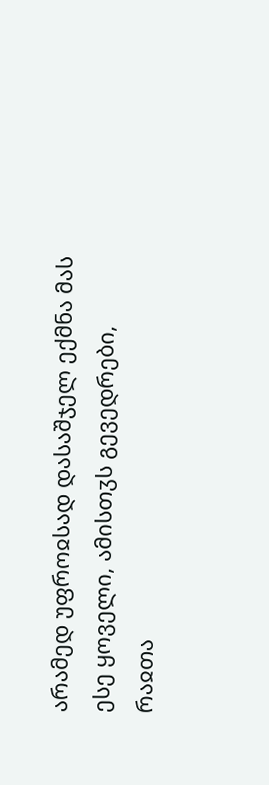არამედ უფროჲსად დასაშჯელ ექმნა მას ესე ყოველი, ამისთჳს გევედრები, რაჲთა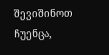შევიშინოთ ჩუენცა,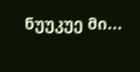ნუუკუე მი...